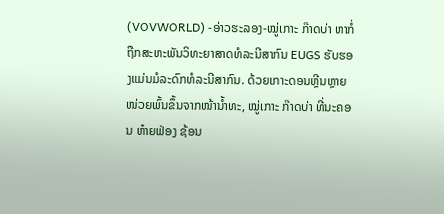(VOVWORLD) -ອ່າວຮະລອງ-ໝູ່ເກາະ ກ໊າດບ່າ ຫາກໍ່ຖືກສະຫະພັນວິທະຍາສາດທໍລະນີສາກົນ EUGS ຮັບຮອງແມ່ນມໍລະດົກທໍລະນີສາກົນ. ດ້ວຍເກາະດອນຫຼີນຫຼາຍໜ່ວຍພົ້ນຂຶ້ນຈາກໜ້ານ້ຳທະ, ໝູ່ເກາະ ກ໊າດບ່າ ທີ່ນະຄອນ ຫ໋າຍຟ່ອງ ຊ້ອນ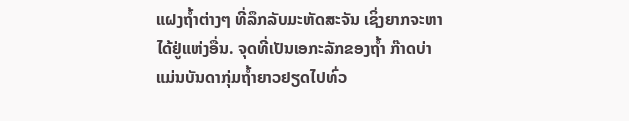ແຝງຖ້ຳຕ່າງໆ ທີ່ລຶກລັບມະຫັດສະຈັນ ເຊິ່ງຍາກຈະຫາໄດ້ຢູ່ແຫ່ງອື່ນ. ຈຸດທີ່ເປັນເອກະລັກຂອງຖ້ຳ ກ໊າດບ່າ ແມ່ນບັນດາກຸ່ມຖ້ຳຍາວຢຽດໄປທົ່ວ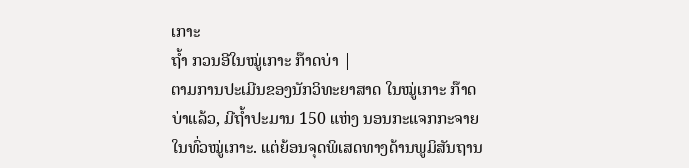ເກາະ
ຖ້ຳ ກວນອີໃນໝູ່ເກາະ ກ໊າດບ່າ |
ຕາມການປະເມີນຂອງນັກວິທະຍາສາດ ໃນໝູ່ເກາະ ກ໊າດບ່າແລ້ວ, ມີຖ້ຳປະມານ 150 ແຫ່ງ ນອນກະແຈກກະຈາຍໃນທົ່ວໝູ່ເກາະ. ແຕ່ຍ້ອນຈຸດພິເສດທາງດ້ານພູມິສັນຖານ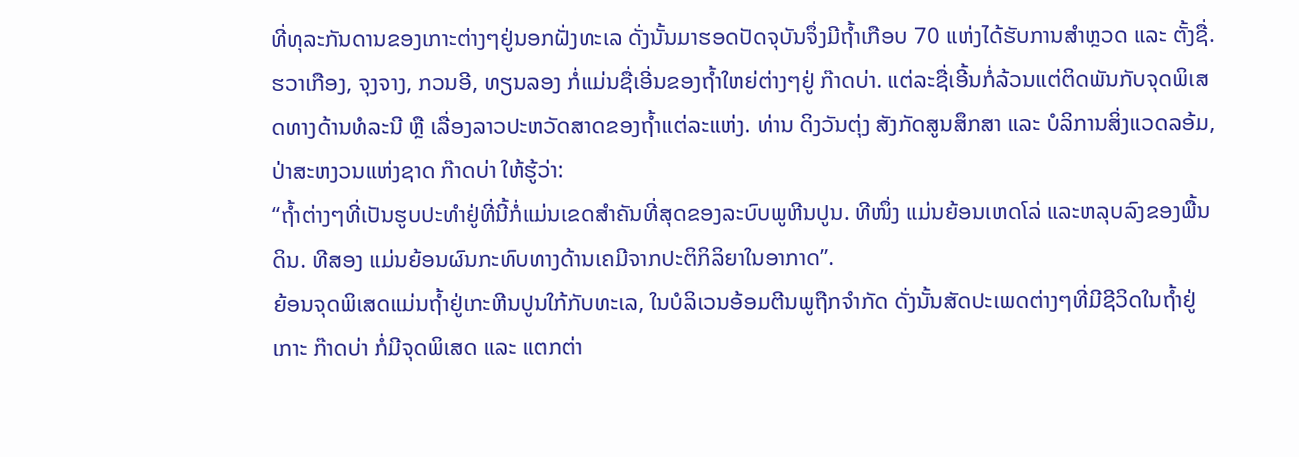ທີ່ທຸລະກັນດານຂອງເກາະຕ່າງໆຢູ່ນອກຝັ່ງທະເລ ດັ່ງນັ້ນມາຮອດປັດຈຸບັນຈຶ່ງມີຖ້ຳເກືອບ 70 ແຫ່ງໄດ້ຮັບການສຳຫຼວດ ແລະ ຕັ້ງຊື່. ຮວາເກືອງ, ຈຸງຈາງ, ກວນອີ, ທຽນລອງ ກໍ່ແມ່ນຊື່ເອີ່ນຂອງຖ້ຳໃຫຍ່ຕ່າງໆຢູ່ ກ໊າດບ່າ. ແຕ່ລະຊື່ເອີ້ນກໍ່ລ້ວນແຕ່ຕິດພັນກັບຈຸດພິເສດທາງດ້ານທໍລະນີ ຫຼື ເລື່ອງລາວປະຫວັດສາດຂອງຖ້ຳແຕ່ລະແຫ່ງ. ທ່ານ ດິງວັນຕຸ່ງ ສັງກັດສູນສຶກສາ ແລະ ບໍລິການສິ່ງແວດລອ້ມ, ປ່າສະຫງວນແຫ່ງຊາດ ກ໊າດບ່າ ໃຫ້ຮູ້ວ່າ:
“ຖ້ຳຕ່າງໆທີ່ເປັນຮູບປະທຳຢູ່ທີ່ນີ້ກໍ່ແມ່ນເຂດສຳຄັນທີ່ສຸດຂອງລະບົບພູຫີນປູນ. ທີໜຶ່ງ ແມ່ນຍ້ອນເຫດໂລ່ ແລະຫລຸບລົງຂອງພື້ນດິນ. ທີສອງ ແມ່ນຍ້ອນຜົນກະທົບທາງດ້ານເຄມີຈາກປະຕິກິລິຍາໃນອາກາດ”.
ຍ້ອນຈຸດພິເສດແມ່ນຖ້ຳຢູ່ເກະຫີນປູນໃກ້ກັບທະເລ, ໃນບໍລິເວນອ້ອມຕີນພູຖືກຈຳກັດ ດັ່ງນັ້ນສັດປະເພດຕ່າງໆທີ່ມີຊີວິດໃນຖ້ຳຢູ່ເກາະ ກ໊າດບ່າ ກໍ່ມີຈຸດພິເສດ ແລະ ແຕກຕ່າ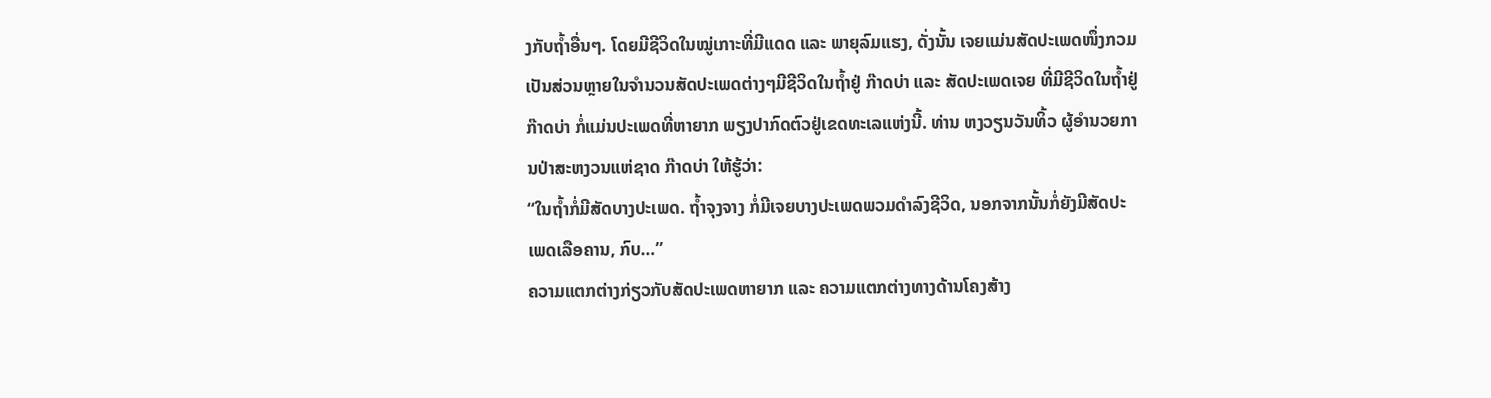ງກັບຖ້ຳອື່ນໆ. ໂດຍມີຊີວິດໃນໝູ່ເກາະທີ່ມີແດດ ແລະ ພາຍຸລົມແຮງ, ດັ່ງນັ້ນ ເຈຍແມ່ນສັດປະເພດໜຶ່ງກວມເປັນສ່ວນຫຼາຍໃນຈຳນວນສັດປະເພດຕ່າງໆມີຊີວິດໃນຖ້ຳຢູ່ ກ໊າດບ່າ ແລະ ສັດປະເພດເຈຍ ທີ່ມີຊີວິດໃນຖ້ຳຢູ່ ກ໊າດບ່າ ກໍ່ແມ່ນປະເພດທີ່ຫາຍາກ ພຽງປາກົດຕົວຢູ່ເຂດທະເລແຫ່ງນີ້. ທ່ານ ຫງວຽນວັນທິ້ວ ຜູ້ອຳນວຍການປ່າສະຫງວນແຫ່ຊາດ ກ໊າດບ່າ ໃຫ້ຮູ້ວ່າ:
“ໃນຖ້ຳກໍ່ມີສັດບາງປະເພດ. ຖ້ຳຈຸງຈາງ ກໍ່ມີເຈຍບາງປະເພດພວມດຳລົງຊີວິດ, ນອກຈາກນັ້ນກໍ່ຍັງມີສັດປະເພດເລືອຄານ, ກົບ…”
ຄວາມແຕກຕ່າງກ່ຽວກັບສັດປະເພດຫາຍາກ ແລະ ຄວາມແຕກຕ່າງທາງດ້ານໂຄງສ້າງ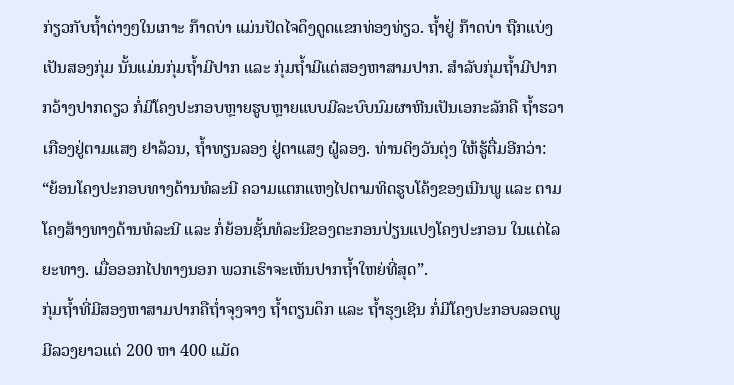ກ່ຽວກັບຖ້ຳຕ່າງໆໃນເກາະ ກ໊າດບ່າ ແມ່ນປັດໄຈດຶງດູດແຂກທ່ອງທ່ຽວ. ຖ້ຳຢູ່ ກ໊າດບ່າ ຖືກແບ່ງເປັນສອງກຸ່ມ ນັ້ນແມ່ນກຸ່ມຖ້ຳມີປາກ ແລະ ກຸ່ມຖ້ຳມີແຕ່ສອງຫາສາມປາກ. ສຳລັບກຸ່ມຖ້ຳມີປາກກວ້າງປາກດຽວ ກໍ່ມີໂຄງປະກອບຫຼາຍຮູບຫຼາຍແບບມີລະບົບນົມຜາຫີນເປັນເອກະລັກຄື ຖ້ຳຮວາເກືອງຢູ່ຕາມແສງ ຢາລ້ວນ, ຖ້ຳທຽນລອງ ຢູ່ຕາແສງ ຝູ໋ລອງ. ທ່ານດິງວັນຕຸ່ງ ໃຫ້ຮູ້ຕື່ມອີກວ່າ:
“ຍ້ອນໂຄງປະກອບທາງດ້ານທໍລະນີ ຄວາມແຕກແຫງໄປຕາມທິດຮູບໂຄ້ງຂອງເນີນພູ ແລະ ຕາມໂຄງສ້າງທາງດ້ານທໍລະນີ ແລະ ກໍ່ຍ້ອນຊັ້ນທໍລະນີຂອງຕະກອນປ່ຽນແປງໂຄງປະກອນ ໃນແຕ່ໄລຍະທາງ. ເມື່ອອອກໄປທາງນອກ ພວກເຮົາຈະເຫັນປາກຖ້ຳໃຫຍ່ທີ່ສຸດ”.
ກຸ່ມຖ້ຳທີ່ມີສອງຫາສາມປາກຄືຖ່ຳຈຸງຈາງ ຖ້ຳຕຽນດຶກ ແລະ ຖ້ຳຮຸງເຊີນ ກໍ່ມີໂຄງປະກອບລອດພູ ມີລວງຍາວແຕ່ 200 ຫາ 400 ແມັດ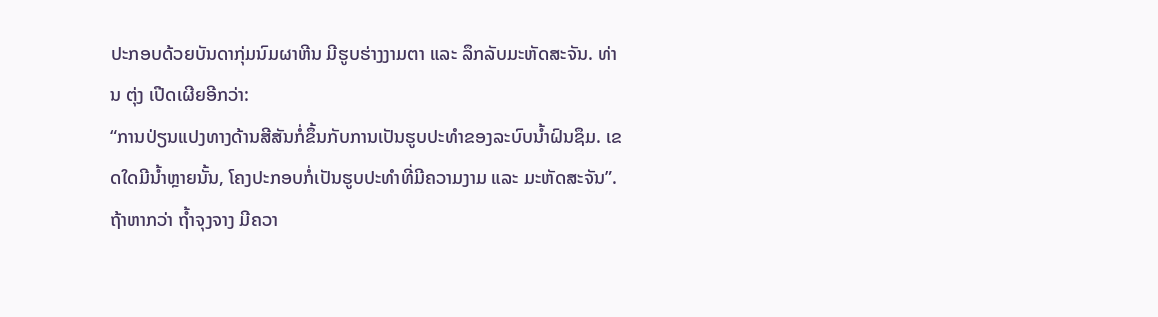ປະກອບດ້ວຍບັນດາກຸ່ມນົມຜາຫີນ ມີຮູບຮ່າງງາມຕາ ແລະ ລຶກລັບມະຫັດສະຈັນ. ທ່ານ ຕຸ່ງ ເປີດເຜີຍອີກວ່າ:
“ການປ່ຽນແປງທາງດ້ານສີສັນກໍ່ຂຶ້ນກັບການເປັນຮູບປະທຳຂອງລະບົບນ້ຳຝົນຊຶມ. ເຂດໃດມີນ້ຳຫຼາຍນັ້ນ, ໂຄງປະກອບກໍ່ເປັນຮູບປະທຳທີ່ມີຄວາມງາມ ແລະ ມະຫັດສະຈັນ”.
ຖ້າຫາກວ່າ ຖ້ຳຈຸງຈາງ ມີຄວາ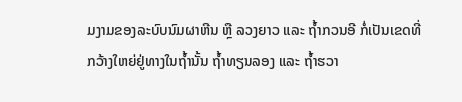ມງາມຂອງລະບົບນົມຜາຫີນ ຫຼື ລວງຍາວ ແລະ ຖ້ຳກວນອີ ກໍ່ເປັນເຂດທີ່ກວ້າງໃຫຍ່ຢູ່ທາງໃນຖ້ຳນັ້ນ ຖ້ຳທຽນລອງ ແລະ ຖ້ຳຮວາ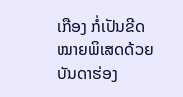ເກືອງ ກໍ່ເປັນຂີດໝາຍພິເສດດ້ວຍບັນດາຮ່ອງ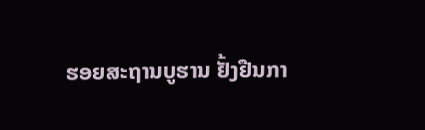ຮອຍສະຖານບູຮານ ຢັ້ງຢືນກາ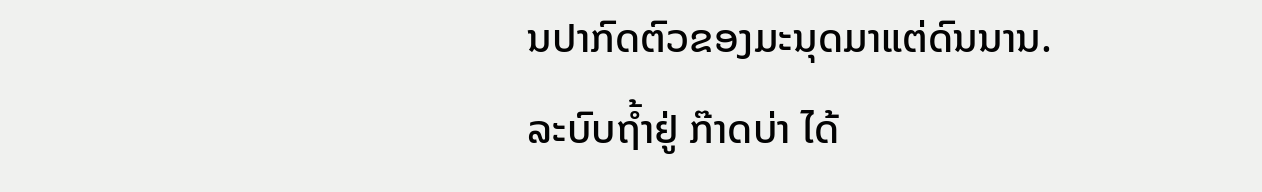ນປາກົດຕົວຂອງມະນຸດມາແຕ່ດົນນານ. ລະບົບຖ້ຳຢູ່ ກ໊າດບ່າ ໄດ້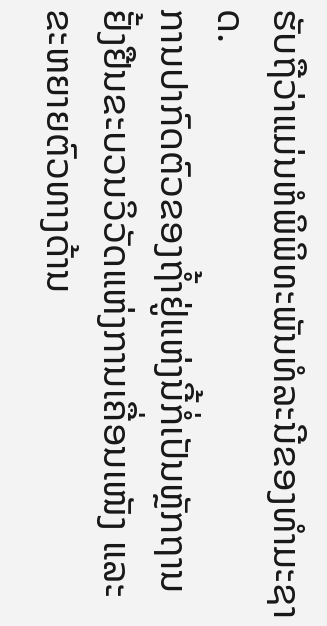ຮັບຖືວ່າແມ່ນຫໍພິພິທະພັນທໍລະນີຂອງທຳມະຊາດ.
ການປາກົດຕົວຂອງຖ້ຳຢູ່ແຫ່ງນີ້ກໍ່ເປັນຫຼັກຖານຢັ້ງຢືນຂະບວນວິວັດແຫ່ງການເຄື່ອນເໜັງ ແລະ ຂະຫຍາຍຕົວທາງດ້ານ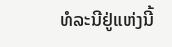ທໍລະນີຢູ່ແຫ່ງນີ້